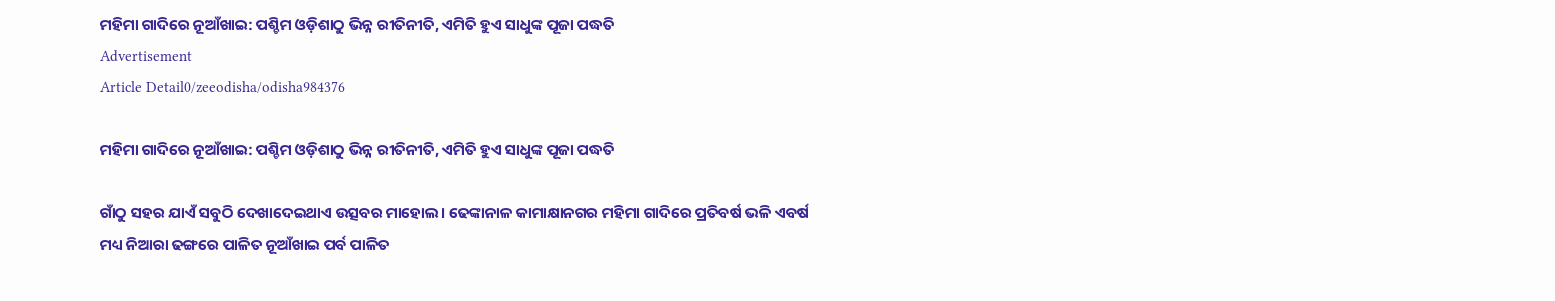ମହିମା ଗାଦିରେ ନୂଆଁଖାଇ: ପଶ୍ଚିମ ଓଡ଼ିଶାଠୁ ଭିନ୍ନ ରୀତିନୀତି, ଏମିତି ହୁଏ ସାଧୁଙ୍କ ପୂଜା ପଦ୍ଧତି
Advertisement
Article Detail0/zeeodisha/odisha984376

ମହିମା ଗାଦିରେ ନୂଆଁଖାଇ: ପଶ୍ଚିମ ଓଡ଼ିଶାଠୁ ଭିନ୍ନ ରୀତିନୀତି, ଏମିତି ହୁଏ ସାଧୁଙ୍କ ପୂଜା ପଦ୍ଧତି

ଗାଁଠୁ ସହର ଯାଏଁ ସବୁଠି ଦେଖାଦେଇଥାଏ ଉତ୍ସବର ମାହୋଲ। ଢେଙ୍କାନାଳ କାମାକ୍ଷାନଗର ମହିମା ଗାଦିରେ ପ୍ରତିବର୍ଷ ଭଳି ଏବର୍ଷ ମଧ୍ୟ ନିଆରା ଢଙ୍ଗରେ ପାଳିତ ନୂଆଁଖାଇ ପର୍ବ ପାଳିତ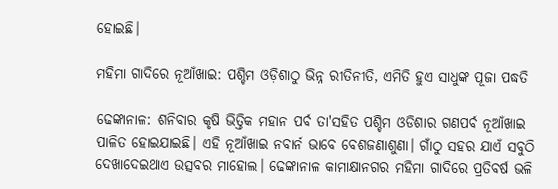ହୋଇଛି।

ମହିମା ଗାଦିରେ ନୂଆଁଖାଇ: ପଶ୍ଚିମ ଓଡ଼ିଶାଠୁ ଭିନ୍ନ ରୀତିନୀତି, ଏମିତି ହୁଏ ସାଧୁଙ୍କ ପୂଜା ପଦ୍ଧତି

ଢେଙ୍କାନାଳ: ଶନିବାର କୃଷି ଭିତ୍ତିକ ମହାନ ପର୍ବ ତା'ସହିତ ପଶ୍ଚିମ ଓଡିଶାର ଗଣପର୍ବ ନୂଆଁଖାଇ ପାଳିତ ହୋଇଯାଇଛି। ଏହି ନୂଆଁଖାଇ ନବାର୍ନ ଭାବେ ବେଶଜଣାଶୁଣା। ଗାଁଠୁ ସହର ଯାଏଁ ସବୁଠି ଦେଖାଦେଇଥାଏ ଉତ୍ସବର ମାହୋଲ। ଢେଙ୍କାନାଳ କାମାକ୍ଷାନଗର ମହିମା ଗାଦିରେ ପ୍ରତିବର୍ଷ ଭଳି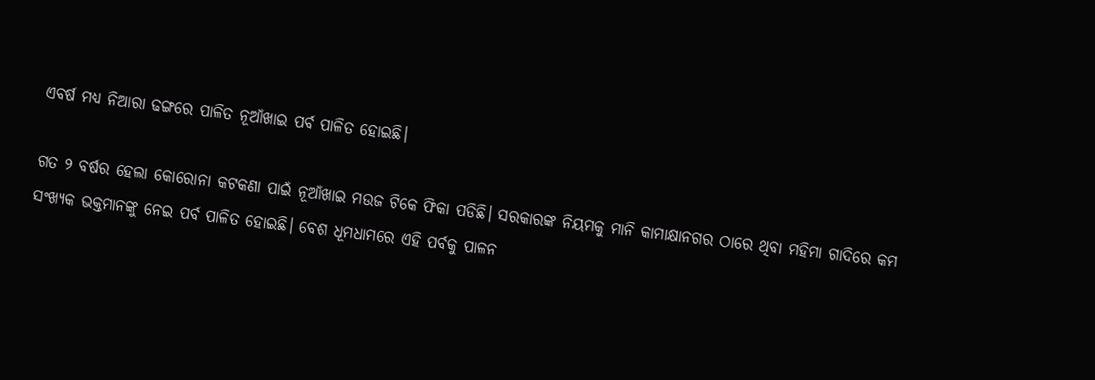ଏବର୍ଷ ମଧ୍ୟ ନିଆରା ଢଙ୍ଗରେ ପାଳିତ ନୂଆଁଖାଇ ପର୍ବ ପାଳିତ ହୋଇଛି।

ଗତ ୨ ବର୍ଷର ହେଲା କୋରୋନା କଟକଣା ପାଇଁ ନୂଆଁଖାଇ ମଉଜ ଟିକେ ଫିକା ପଡିଛି। ସରକାରଙ୍କ ନିୟମକୁ ମାନି କାମାକ୍ଷାନଗର ଠାରେ ଥିବା ମହିମା ଗାଦିରେ କମ ସଂଖ୍ୟକ ଭକ୍ତମାନଙ୍କୁ ନେଇ ପର୍ବ ପାଳିତ ହୋଇଛି। ବେଶ ଧୂମଧାମରେ ଏହି ପର୍ବକୁ ପାଳନ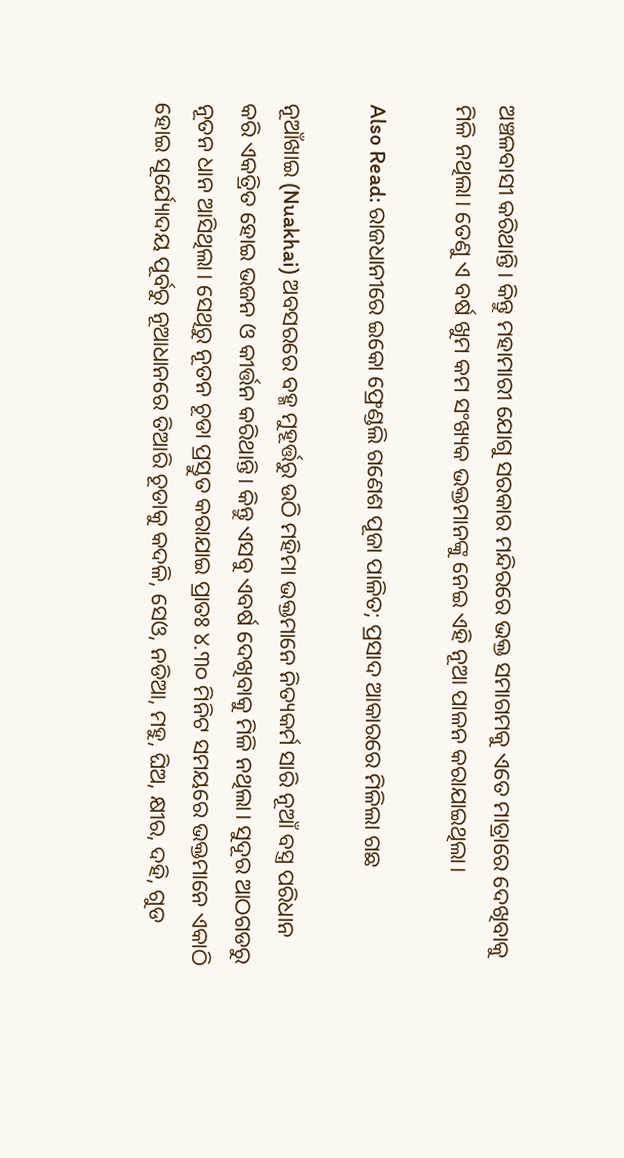ଅଞ୍ଚଳବାସୀ କରିଥାନ୍ତି। କିନ୍ତୁ ମହାମାରୀ ଯୋଗୁ ସରକାର ମନ୍ଦିରରେ ଭକ୍ତ ସମାଗମକୁ ଏତେ ମାତ୍ରାରେ ଦେଖିବାକୁ ମିଳି ନଥିଲା। ତେଣୁ ଏ ବର୍ଷ ଖୁମ କମ ସଂଖ୍ୟକ ଭକ୍ତମାନଙ୍କୁ ନେଇ ଏହି ନୂଆ ପାଳନ କରାଯାଇଥିଲା।

Also Read: ରାଜଧାନୀରେ ଇକୋ ଫ୍ରେଣ୍ଡଲି ଗଣେଶ ପୂଜା ପାଳିତ; ପ୍ରସାଦ ଆକାରରେ ମିଳିଲା ଗଛ

ନୂଆଁଖାଇ (Nuakhai) ଅବସରରେ ବହ୍ମ ମୁହୂର୍ତ୍ତରୁ ଉଠି ମହିମା ଭକ୍ତମାନେ ନିତ୍ୟକର୍ମ ସାରି ନୂଆଁ ବସ୍ତ୍ର ପରିଧାନ କରି ଏକତ୍ରିତ ହୋଇ ଭଜନ ଓ କୀର୍ତ୍ତନ କରିଥାନ୍ତି। କିନ୍ତୁ ଏସବୁ ଏବର୍ଷ ଦେଖିବାକୁ ମିଳି ନଥିଲା। ସୁଦୂର ଆଠଗଡରୁ ନୂତନ ଧାନ ଆସିଥିଲା। ସେଥିରୁ ନୂତନ ଚୂଡା ପ୍ରସ୍ତୁତ କରାଯାଇ ପ୍ରାତଃ ୪.୩୦ ମିନିଟ ସମୟରେ ଭକ୍ତମାନେ ଏକାଠି ହୋଇ ସୂର୍ଯ୍ୟୋଦୟ ପୂର୍ବରୁ ନୂଆଧାନରେ ତିଆରି ଚୂଡାକୁ କଦଳି, ସେଓ, ନଡିଆ, ମହୁ, ଘିଅ, କ୍ଷୀର, ଦହି, ଗୁଡ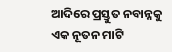ଆଦିରେ ପ୍ରସ୍ତୁତ ନବାନ୍ନକୁ ଏକ ନୂତନ ମାଟି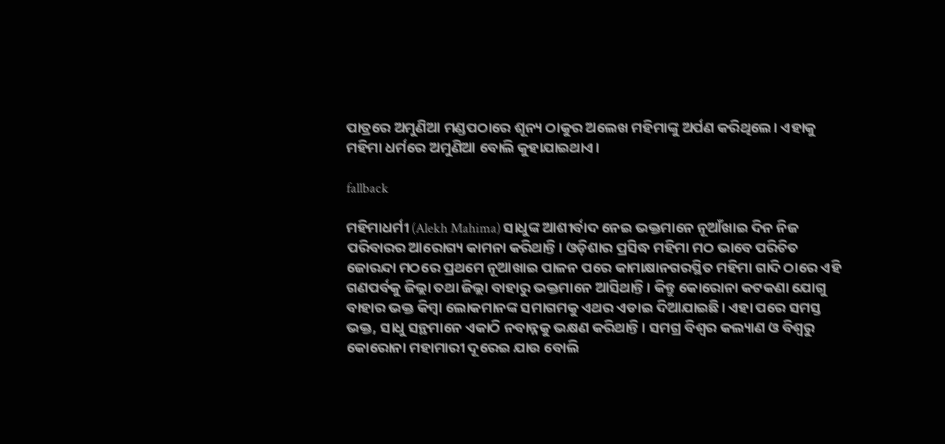ପାତ୍ରରେ ଅମୁଣିଆ ମଣ୍ଡପଠାରେ ଶୂନ୍ୟ ଠାକୁର ଅଲେଖ ମହିମାଙ୍କୁ ଅର୍ପଣ କରିଥିଲେ। ଏହାକୁ ମହିମା ଧର୍ମରେ ଅମୁଣିଆ ବୋଲି କୁହାଯାଇଥାଏ।

fallback

ମହିମାଧର୍ମୀ (Alekh Mahima) ସାଧୁଙ୍କ ଆଶୀର୍ବାଦ ନେଇ ଭକ୍ତମାନେ ନୂଆଁଖାଇ ଦିନ ନିଜ ପରିବାରର ଆରୋଗ୍ୟ କାମନା କରିଥାନ୍ତି। ଓଡ଼ିଶାର ପ୍ରସିଦ୍ଧ ମହିମା ମଠ ଭାବେ ପରିଚିତ ଜୋରନ୍ଦା ମଠରେ ପ୍ରଥମେ ନୂଆଖାଇ ପାଳନ ପରେ କାମାକ୍ଷାନଗରସ୍ଥିତ ମହିମା ଗାଦି ଠାରେ ଏହି ଗଣପର୍ବକୁ ଜିଲ୍ଲା ତଥା ଜିଲ୍ଲା ବାହାରୁ ଭକ୍ତମାନେ ଆସିଥାନ୍ତି। କିନ୍ତୁ କୋରୋନା କଟକଣା ଯୋଗୁ ବାହାର ଭକ୍ତ କିମ୍ବା ଲୋକମାନଙ୍କ ସମାଗମକୁ ଏଥର ଏଡାଇ ଦିଆଯାଇଛି। ଏହା ପରେ ସମସ୍ତ ଭକ୍ତ, ସାଧୁ ସନ୍ଥମାନେ ଏକାଠି ନବାନ୍ନକୁ ଭକ୍ଷଣ କରିଥାନ୍ତି। ସମଗ୍ର ବିଶ୍ବର କଲ୍ୟାଣ ଓ ବିଶ୍ବରୁ କୋରୋନା ମହାମାରୀ ଦୂରେଇ ଯାଉ ବୋଲି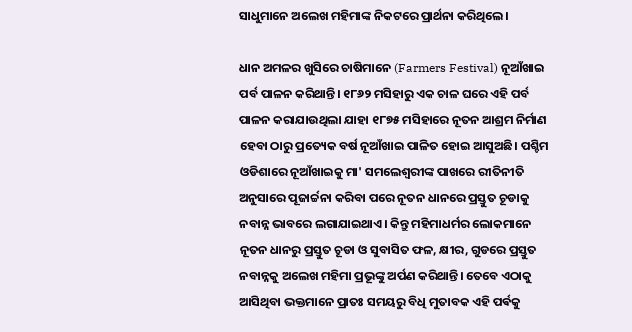ସାଧୁମାନେ ଅଲେଖ ମହିମାଙ୍କ ନିକଟରେ ପ୍ରାର୍ଥନା କରିଥିଲେ।

ଧାନ ଅମଳର ଖୁସିରେ ଚାଷିମାନେ (Farmers Festival) ନୂଆଁଖାଇ ପର୍ବ ପାଳନ କରିଥାନ୍ତି। ୧୮୬୨ ମସିହାରୁ ଏକ ଚାଳ ଘରେ ଏହି ପର୍ବ ପାଳନ କରାଯାଉଥିଲା ଯାହା ୧୮୭୫ ମସିହାରେ ନୂତନ ଆଶ୍ରମ ନିର୍ମାଣ ହେବା ଠାରୁ ପ୍ରତ୍ୟେକ ବର୍ଷ ନୂଆଁଖାଇ ପାଳିତ ହୋଇ ଆସୁଅଛି। ପଶ୍ଚିମ ଓଡିଶାରେ ନୂଆଁଖାଇକୁ ମା' ସମଲେଶ୍ବରୀଙ୍କ ପାଖରେ ରୀତିନୀତି ଅନୁସାରେ ପୂଜାର୍ଚ୍ଚନା କରିବା ପରେ ନୂତନ ଧାନରେ ପ୍ରସ୍ତୁତ ଚୂଡାକୁ ନବାନ୍ନ ଭାବରେ ଲଗାଯାଇଥାଏ। କିନ୍ତୁ ମହିମାଧର୍ମର ଲୋକମାନେ ନୂତନ ଧାନରୁ ପ୍ରସ୍ତୁତ ଚୂଡା ଓ ସୁବାସିତ ଫଳ, କ୍ଷୀର, ଗୁଡରେ ପ୍ରସ୍ତୁତ ନବାନ୍ନକୁ ଅଲେଖ ମହିମା ପ୍ରଭୂଙ୍କୁ ଅର୍ପଣ କରିଥାନ୍ତି। ତେବେ ଏଠାକୁ ଆସିଥିବା ଭକ୍ତମାନେ ପ୍ରାତଃ ସମୟରୁ ବିଧି ମୁତାବକ ଏହି ପର୍ଵକୁ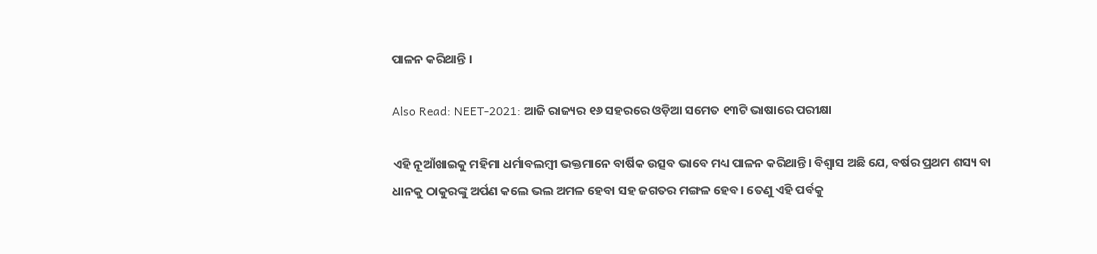ପାଳନ କରିଥାନ୍ତି ।

Also Read: NEET-2021: ଆଜି ରାଜ୍ୟର ୧୬ ସହରରେ ଓଡ଼ିଆ ସମେତ ୧୩ଟି ଭାଷାରେ ପରୀକ୍ଷା

ଏହି ନୂଆଁଖାଇକୁ ମହିମା ଧର୍ମାବଲମ୍ବୀ ଭକ୍ତମାନେ ବାର୍ଷିକ ଉତ୍ସବ ଭାବେ ମଧ୍ୟ ପାଳନ କରିଥାନ୍ତି। ବିଶ୍ବାସ ଅଛି ଯେ, ବର୍ଷର ପ୍ରଥମ ଶସ୍ୟ ବା ଧାନକୁ ଠାକୁରଙ୍କୁ ଅର୍ପଣ କଲେ ଭଲ ଅମଳ ହେବା ସହ ଜଗତର ମଙ୍ଗଳ ହେବ। ତେଣୁ ଏହି ପର୍ବକୁ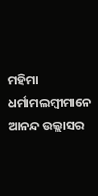ମହିମା ଧର୍ମାମଲମ୍ବୀମାନେ ଆନନ୍ଦ ଉଲ୍ଲାସର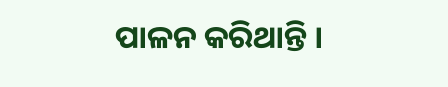ପାଳନ କରିଥାନ୍ତି ।